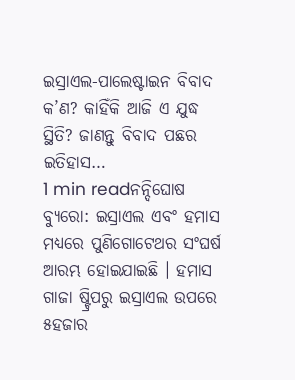ଇସ୍ରାଏଲ-ପାଲେଷ୍ଟାଇନ ବିବାଦ କ’ଣ? କାହିଁକି ଆଜି ଏ ଯୁଦ୍ଧ ସ୍ଥିତି? ଜାଣନ୍ତୁ ବିବାଦ ପଛର ଇତିହାସ…
1 min readନନ୍ଦିଘୋଷ ବ୍ୟୁରୋ: ଇସ୍ରାଏଲ ଏବଂ ହମାସ ମଧ୍ୟରେ ପୁଣିଗୋଟେଥର ସଂଘର୍ଷ ଆରମ୍ଭ ହୋଇଯାଇଛି । ହମାସ ଗାଜା ଷ୍ଟ୍ରିପରୁ ଇସ୍ରାଏଲ ଉପରେ ୫ହଜାର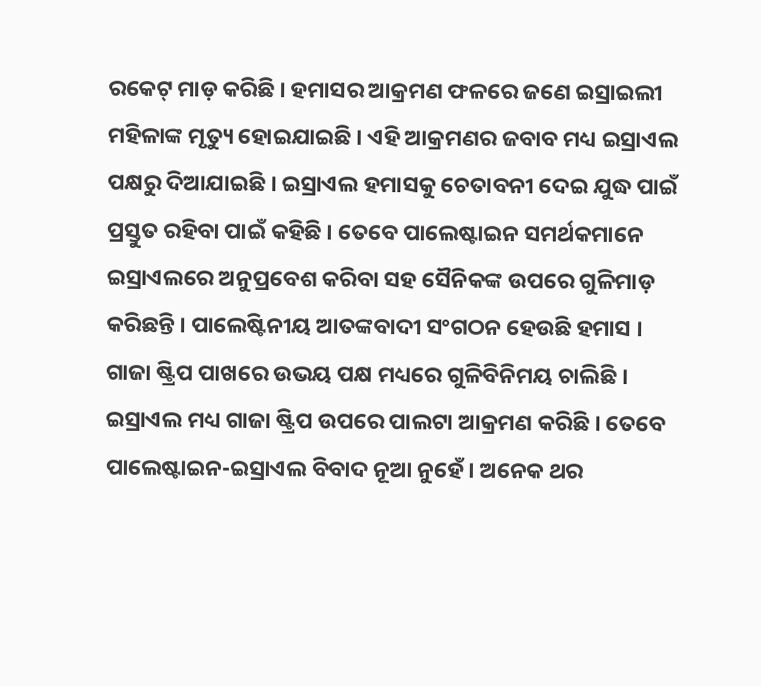ରକେଟ୍ ମାଡ଼ କରିଛି । ହମାସର ଆକ୍ରମଣ ଫଳରେ ଜଣେ ଇସ୍ରାଇଲୀ ମହିଳାଙ୍କ ମୃତ୍ୟୁ ହୋଇଯାଇଛି । ଏହି ଆକ୍ରମଣର ଜବାବ ମଧ୍ୟ ଇସ୍ରାଏଲ ପକ୍ଷରୁ ଦିଆଯାଇଛି । ଇସ୍ରାଏଲ ହମାସକୁ ଚେତାବନୀ ଦେଇ ଯୁଦ୍ଧ ପାଇଁ ପ୍ରସ୍ତୁତ ରହିବା ପାଇଁ କହିଛି । ତେବେ ପାଲେଷ୍ଟାଇନ ସମର୍ଥକମାନେ ଇସ୍ରାଏଲରେ ଅନୁପ୍ରବେଶ କରିବା ସହ ସୈନିକଙ୍କ ଉପରେ ଗୁଳିମାଡ଼ କରିଛନ୍ତି । ପାଲେଷ୍ଟିନୀୟ ଆତଙ୍କବାଦୀ ସଂଗଠନ ହେଉଛି ହମାସ । ଗାଜା ଷ୍ଟ୍ରିପ ପାଖରେ ଉଭୟ ପକ୍ଷ ମଧ୍ୟରେ ଗୁଳିବିନିମୟ ଚାଲିଛି । ଇସ୍ରାଏଲ ମଧ୍ୟ ଗାଜା ଷ୍ଟ୍ରିପ ଉପରେ ପାଲଟା ଆକ୍ରମଣ କରିଛି । ତେବେ ପାଲେଷ୍ଟାଇନ-ଇସ୍ରାଏଲ ବିବାଦ ନୂଆ ନୁହେଁ । ଅନେକ ଥର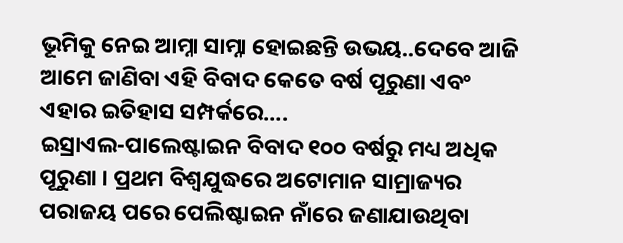ଭୂମିକୁ ନେଇ ଆମ୍ନା ସାମ୍ନା ହୋଇଛନ୍ତି ଉଭୟ..ଦେବେ ଆଜି ଆମେ ଜାଣିବା ଏହି ବିବାଦ କେତେ ବର୍ଷ ପୂରୁଣା ଏବଂ ଏହାର ଇତିହାସ ସମ୍ପର୍କରେ….
ଇସ୍ରାଏଲ-ପାଲେଷ୍ଟାଇନ ବିବାଦ ୧୦୦ ବର୍ଷରୁ ମଧ୍ୟ ଅଧିକ ପୂରୁଣା । ପ୍ରଥମ ବିଶ୍ୱଯୁଦ୍ଧରେ ଅଟୋମାନ ସାମ୍ରାଜ୍ୟର ପରାଜୟ ପରେ ପେଲିଷ୍ଟାଇନ ନାଁରେ ଜଣାଯାଉଥିବା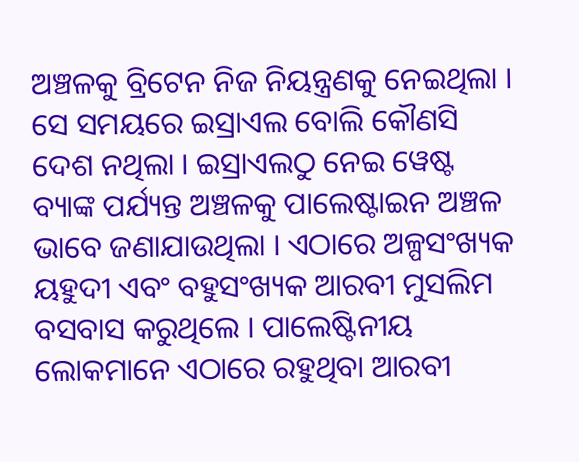ଅଞ୍ଚଳକୁ ବ୍ରିଟେନ ନିଜ ନିୟନ୍ତ୍ରଣକୁ ନେଇଥିଲା । ସେ ସମୟରେ ଇସ୍ରାଏଲ ବୋଲି କୌଣସି ଦେଶ ନଥିଲା । ଇସ୍ରାଏଲଠୁ ନେଇ ୱେଷ୍ଟ ବ୍ୟାଙ୍କ ପର୍ଯ୍ୟନ୍ତ ଅଞ୍ଚଳକୁ ପାଲେଷ୍ଟାଇନ ଅଞ୍ଚଳ ଭାବେ ଜଣାଯାଉଥିଲା । ଏଠାରେ ଅଳ୍ପସଂଖ୍ୟକ ୟହୁଦୀ ଏବଂ ବହୁସଂଖ୍ୟକ ଆରବୀ ମୁସଲିମ ବସବାସ କରୁଥିଲେ । ପାଲେଷ୍ଟିନୀୟ ଲୋକମାନେ ଏଠାରେ ରହୁଥିବା ଆରବୀ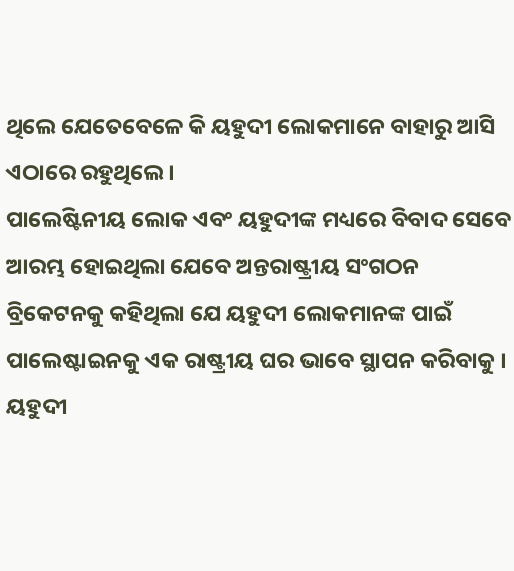ଥିଲେ ଯେତେବେଳେ କି ୟହୁଦୀ ଲୋକମାନେ ବାହାରୁ ଆସି ଏଠାରେ ରହୁଥିଲେ ।
ପାଲେଷ୍ଟିନୀୟ ଲୋକ ଏବଂ ୟହୁଦୀଙ୍କ ମଧ୍ୟରେ ବିବାଦ ସେବେ ଆରମ୍ଭ ହୋଇଥିଲା ଯେବେ ଅନ୍ତରାଷ୍ଟ୍ରୀୟ ସଂଗଠନ ବ୍ରିକେଟନକୁ କହିଥିଲା ଯେ ୟହୁଦୀ ଲୋକମାନଙ୍କ ପାଇଁ ପାଲେଷ୍ଟାଇନକୁ ଏକ ରାଷ୍ଟ୍ରୀୟ ଘର ଭାବେ ସ୍ଥାପନ କରିବାକୁ । ୟହୁଦୀ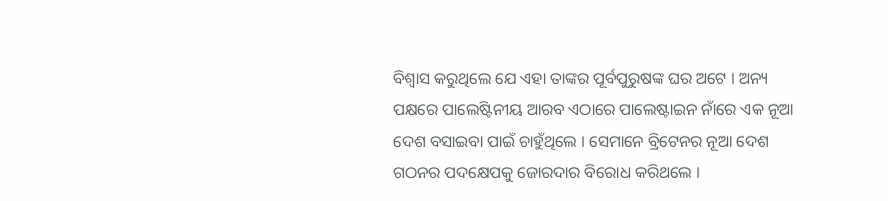ବିଶ୍ୱାସ କରୁଥିଲେ ଯେ ଏହା ତାଙ୍କର ପୂର୍ବପୁରୁଷଙ୍କ ଘର ଅଟେ । ଅନ୍ୟ ପକ୍ଷରେ ପାଲେଷ୍ଟିନୀୟ ଆରବ ଏଠାରେ ପାଲେଷ୍ଟାଇନ ନାଁରେ ଏକ ନୂଆ ଦେଶ ବସାଇବା ପାଇଁ ଚାହୁଁଥିଲେ । ସେମାନେ ବ୍ରିଟେନର ନୂଆ ଦେଶ ଗଠନର ପଦକ୍ଷେପକୁ ଜୋରଦାର ବିରୋଧ କରିଥଲେ ।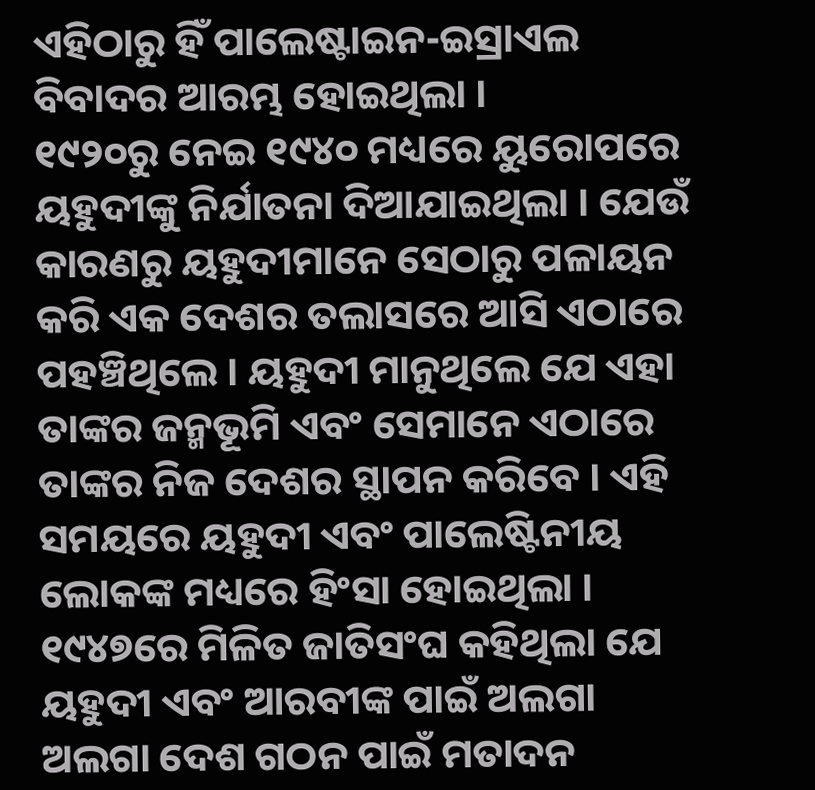ଏହିଠାରୁ ହିଁ ପାଲେଷ୍ଟାଇନ-ଇସ୍ରାଏଲ ବିବାଦର ଆରମ୍ଭ ହୋଇଥିଲା ।
୧୯୨୦ରୁ ନେଇ ୧୯୪୦ ମଧ୍ୟରେ ୟୁରୋପରେ ୟହୁଦୀଙ୍କୁ ନିର୍ଯାତନା ଦିଆଯାଇଥିଲା । ଯେଉଁ କାରଣରୁ ୟହୁଦୀମାନେ ସେଠାରୁ ପଳାୟନ କରି ଏକ ଦେଶର ତଲାସରେ ଆସି ଏଠାରେ ପହଞ୍ଚିଥିଲେ । ୟହୁଦୀ ମାନୁଥିଲେ ଯେ ଏହା ତାଙ୍କର ଜନ୍ମଭୂମି ଏବଂ ସେମାନେ ଏଠାରେ ତାଙ୍କର ନିଜ ଦେଶର ସ୍ଥାପନ କରିବେ । ଏହି ସମୟରେ ୟହୁଦୀ ଏବଂ ପାଲେଷ୍ଟିନୀୟ ଲୋକଙ୍କ ମଧ୍ୟରେ ହିଂସା ହୋଇଥିଲା । ୧୯୪୭ରେ ମିଳିତ ଜାତିସଂଘ କହିଥିଲା ଯେ ୟହୁଦୀ ଏବଂ ଆରବୀଙ୍କ ପାଇଁ ଅଲଗା ଅଲଗା ଦେଶ ଗଠନ ପାଇଁ ମତାଦନ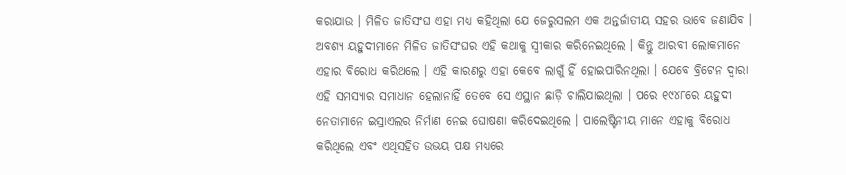କରାଯାଉ । ମିଳିତ ଜାତିସଂଘ ଏହା ମଧ୍ୟ କହିଥିଲା ଯେ ଜେରୁସଲମ ଏକ ଅନ୍ତର୍ଜାତୀୟ ସହର ଭାବେ ଜଣାଯିବ ।
ଅବଶ୍ୟ ୟହୁଦୀମାନେ ମିଳିତ ଜାତିସଂଘର ଏହି କଥାକୁ ସ୍ୱୀକାର କରିନେଇଥିଲେ । କିନ୍ତୁ ଆରବୀ ଲୋକମାନେ ଏହାର ବିରୋଧ କରିଥଲେ । ଏହି କାରଣରୁ ଏହା କେବେ ଲାଗୁଁ ହିଁ ହୋଇପାରିନଥିଲା । ଯେବେ ବ୍ରିଟେନ ଦ୍ୱାରା ଏହି ସମସ୍ୟାର ସମାଧାନ ହେଲାନାହିଁ ତେବେ ସେ ଏସ୍ଥାନ ଛାଡ଼ି ଚାଲିଯାଇଥିଲା । ପରେ ୧୯୪୮ରେ ୟହୁଦୀ ନେତାମାନେ ଇସ୍ରାଏଲର ନିର୍ମାଣ ନେଇ ଘୋଷଣା କରିଦେଇଥିଲେ । ପାଲେଷ୍ଟିନୀୟ ମାନେ ଏହାକୁ ବିରୋଧ କରିଥିଲେ ଏବଂ ଏଥିସହିତ ଉଭୟ ପକ୍ଷ ମଧ୍ୟରେ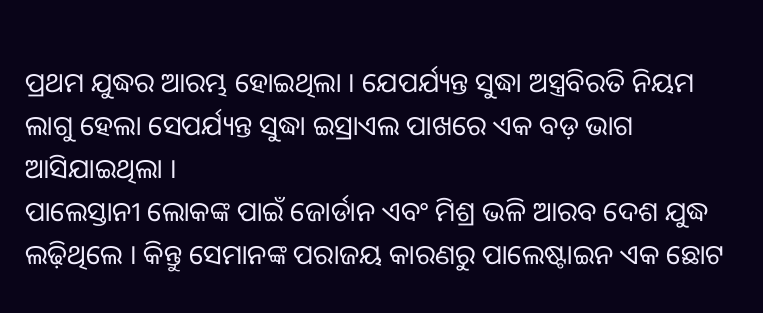ପ୍ରଥମ ଯୁଦ୍ଧର ଆରମ୍ଭ ହୋଇଥିଲା । ଯେପର୍ଯ୍ୟନ୍ତ ସୁଦ୍ଧା ଅସ୍ତ୍ରବିରତି ନିୟମ ଲାଗୁ ହେଲା ସେପର୍ଯ୍ୟନ୍ତ ସୁଦ୍ଧା ଇସ୍ରାଏଲ ପାଖରେ ଏକ ବଡ଼ ଭାଗ ଆସିଯାଇଥିଲା ।
ପାଲେସ୍ତାନୀ ଲୋକଙ୍କ ପାଇଁ ଜୋର୍ଡାନ ଏବଂ ମିଶ୍ର ଭଳି ଆରବ ଦେଶ ଯୁଦ୍ଧ ଲଢ଼ିଥିଲେ । କିନ୍ତୁ ସେମାନଙ୍କ ପରାଜୟ କାରଣରୁ ପାଲେଷ୍ଟାଇନ ଏକ ଛୋଟ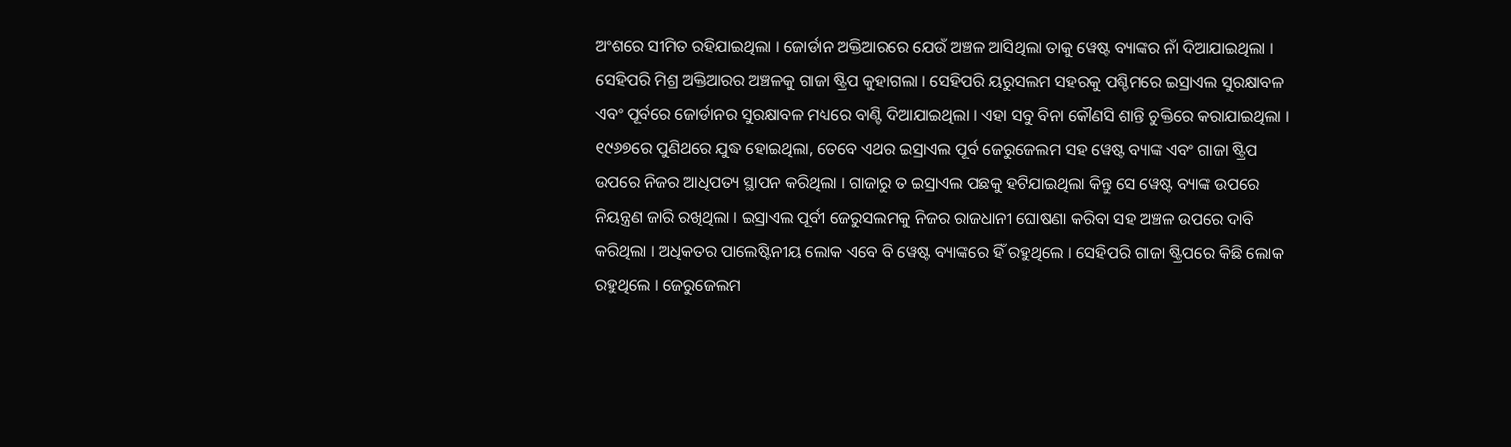ଅଂଶରେ ସୀମିତ ରହିଯାଇଥିଲା । ଜୋର୍ଡାନ ଅକ୍ତିଆରରେ ଯେଉଁ ଅଞ୍ଚଳ ଆସିଥିଲା ତାକୁ ୱେଷ୍ଟ ବ୍ୟାଙ୍କର ନାଁ ଦିଆଯାଇଥିଲା । ସେହିପରି ମିଶ୍ର ଅକ୍ତିଆରର ଅଞ୍ଚଳକୁ ଗାଜା ଷ୍ଟ୍ରିପ କୁହାଗଲା । ସେହିପରି ୟରୁସଲମ ସହରକୁ ପଶ୍ଚିମରେ ଇସ୍ରାଏଲ ସୁରକ୍ଷାବଳ ଏବଂ ପୂର୍ବରେ ଜୋର୍ଡାନର ସୁରକ୍ଷାବଳ ମଧ୍ୟରେ ବାଣ୍ଟି ଦିଆଯାଇଥିଲା । ଏହା ସବୁ ବିନା କୌଣସି ଶାନ୍ତି ଚୁକ୍ତିରେ କରାଯାଇଥିଲା ।
୧୯୬୭ରେ ପୁଣିଥରେ ଯୁଦ୍ଧ ହୋଇଥିଲା, ତେବେ ଏଥର ଇସ୍ରାଏଲ ପୂର୍ବ ଜେରୁଜେଲମ ସହ ୱେଷ୍ଟ ବ୍ୟାଙ୍କ ଏବଂ ଗାଜା ଷ୍ଟ୍ରିପ ଉପରେ ନିଜର ଆଧିପତ୍ୟ ସ୍ଥାପନ କରିଥିଲା । ଗାଜାରୁ ତ ଇସ୍ରାଏଲ ପଛକୁ ହଟିଯାଇଥିଲା କିନ୍ତୁ ସେ ୱେଷ୍ଟ ବ୍ୟାଙ୍କ ଉପରେ ନିୟନ୍ତ୍ରଣ ଜାରି ରଖିଥିଲା । ଇସ୍ରାଏଲ ପୂର୍ବୀ ଜେରୁସଲମକୁ ନିଜର ରାଜଧାନୀ ଘୋଷଣା କରିବା ସହ ଅଞ୍ଚଳ ଉପରେ ଦାବି କରିଥିଲା । ଅଧିକତର ପାଲେଷ୍ଟିନୀୟ ଲୋକ ଏବେ ବି ୱେଷ୍ଟ ବ୍ୟାଙ୍କରେ ହିଁ ରହୁଥିଲେ । ସେହିପରି ଗାଜା ଷ୍ଟ୍ରିପରେ କିଛି ଲୋକ ରହୁଥିଲେ । ଜେରୁଜେଲମ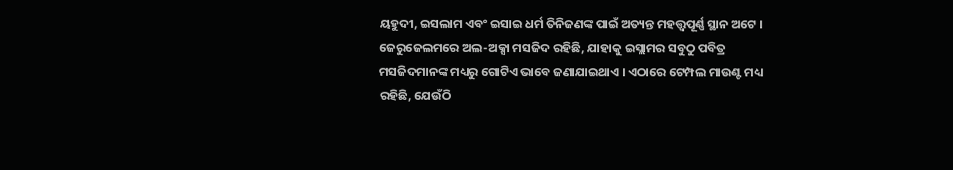ୟହୁଦୀ, ଇସଲାମ ଏବଂ ଇସାଇ ଧର୍ମ ତିନିଜଣଙ୍କ ପାଇଁ ଅତ୍ୟନ୍ତ ମହତ୍ତ୍ୱପୂର୍ଣ୍ଣ ସ୍ଥାନ ଅଟେ ।
ଜେରୁଜେଲମରେ ଅଲ-ଅକ୍ସା ମସଜିଦ ରହିଛି, ଯାହାକୁ ଇସ୍ଲାମର ସବୁଠୁ ପବିତ୍ର ମସଜିଦମାନଙ୍କ ମଧ୍ୟରୁ ଗୋଟିଏ ଭାବେ ଜଣାଯାଇଥାଏ । ଏଠାରେ ଟେମ୍ପଲ ମାଉଣ୍ଟ ମଧ୍ୟ ରହିଛି, ଯେଉଁଠି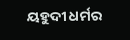ୟହୁଦୀ ଧର୍ମର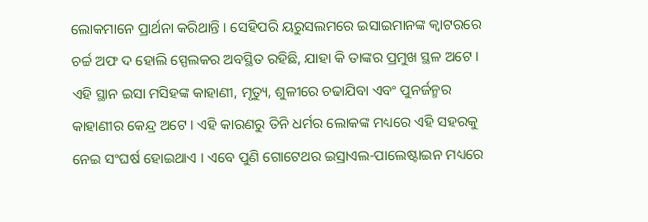ଲୋକମାନେ ପ୍ରାର୍ଥନା କରିଥାନ୍ତି । ସେହିପରି ୟରୁସଲମରେ ଇସାଇମାନଙ୍କ କ୍ୱାଟରରେ ଚର୍ଚ୍ଚ ଅଫ ଦ ହୋଲି ସ୍ପେଲକର ଅବସ୍ଥିତ ରହିଛି, ଯାହା କି ତାଙ୍କର ପ୍ରମୁଖ ସ୍ଥଳ ଅଟେ । ଏହି ସ୍ଥାନ ଇସା ମସିହଙ୍କ କାହାଣୀ, ମୃତ୍ୟୁ, ଶୁଳୀରେ ଚଢାଯିବା ଏବଂ ପୁନର୍ଜନ୍ମର କାହାଣୀର କେନ୍ଦ୍ର ଅଟେ । ଏହି କାରଣରୁ ତିନି ଧର୍ମର ଲୋକଙ୍କ ମଧ୍ୟରେ ଏହି ସହରକୁ ନେଇ ସଂଘର୍ଷ ହୋଇଥାଏ । ଏବେ ପୁଣି ଗୋଟେଥର ଇସ୍ରାଏଲ-ପାଲେଷ୍ଟାଇନ ମଧ୍ୟରେ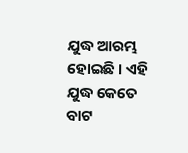ଯୁଦ୍ଧ ଆରମ୍ଭ ହୋଇଛି । ଏହି ଯୁଦ୍ଧ କେତେ ବାଟ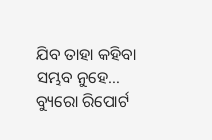ଯିବ ତାହା କହିବା ସମ୍ଭବ ନୁହେ… ବ୍ୟୁରୋ ରିପୋର୍ଟ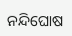ନନ୍ଦିଘୋଷ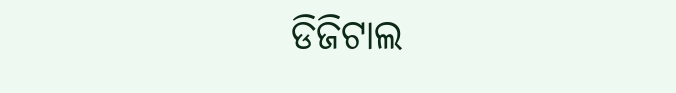ଡିଜିଟାଲ